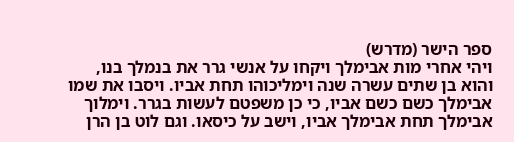ספר הישר (מדרש)
ויהי אחרי מות אבימלך ויקחו על אנשי גרר את בנמלך בנו, והוא בן שתים עשרה שנה וימליכוהו תחת אביו. ויסבו את שמו אבימלך כשם כשם אביו, כי כן משפטם לעשות בגרר. וימלוך אבימלך תחת אבימלך אביו, וישב על כיסאו. וגם לוט בן הרן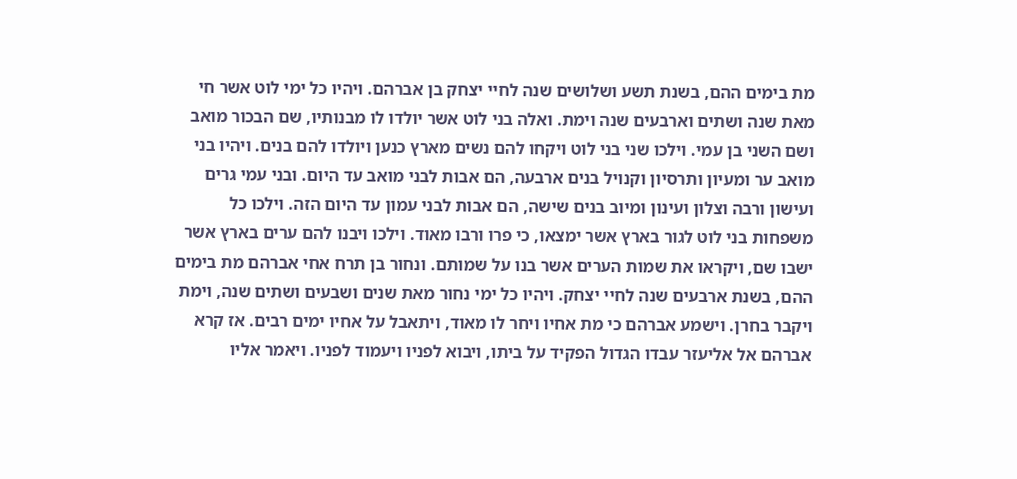מת בימים ההם, בשנת תשע ושלושים שנה לחיי יצחק בן אברהם. ויהיו כל ימי לוט אשר חי מאת שנה ושתים וארבעים שנה וימת. ואלה בני לוט אשר יולדו לו מבנותיו, שם הבכור מואב ושם השני בן עמי. וילכו שני בני לוט ויקחו להם נשים מארץ כנען ויולדו להם בנים. ויהיו בני מואב ער ומעיון ותרסיון וקנויל בנים ארבעה, הם אבות לבני מואב עד היום. ובני עמי גרים ועישון ורבה וצלון ועינון ומיוב בנים שישה, הם אבות לבני עמון עד היום הזה. וילכו כל משפחות בני לוט לגור בארץ אשר ימצאו, כי פרו ורבו מאוד. וילכו ויבנו להם ערים בארץ אשר ישבו שם, ויקראו את שמות הערים אשר בנו על שמותם. ונחור בן תרח אחי אברהם מת בימים ההם, בשנת ארבעים שנה לחיי יצחק. ויהיו כל ימי נחור מאת שנים ושבעים ושתים שנה, וימת ויקבר בחרן. וישמע אברהם כי מת אחיו ויחר לו מאוד, ויתאבל על אחיו ימים רבים. אז קרא אברהם אל אליעזר עבדו הגדול הפקיד על ביתו, ויבוא לפניו ויעמוד לפניו. ויאמר אליו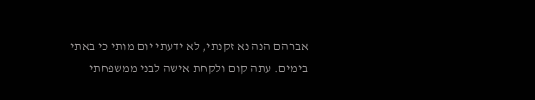אברהם הנה נא זקנתי, לא ידעתי יום מותי כי באתי בימים. עתה קום ולקחת אישה לבני ממשפחתי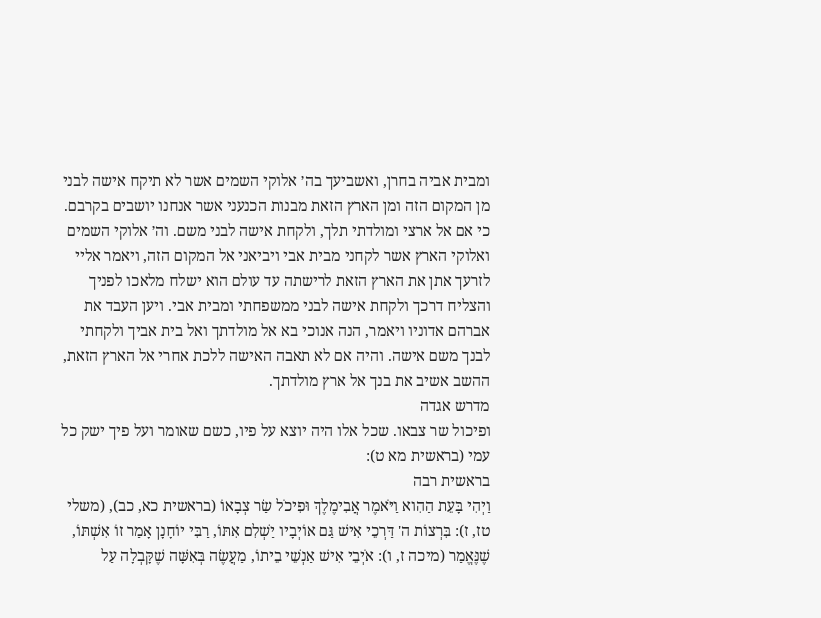ומבית אביה בחרן, ואשביעך בה׳ אלוקי השמים אשר לא תיקח אישה לבני מן המקום הזה ומן הארץ הזאת מבנות הכנעני אשר אנחנו יושבים בקרבם. כי אם אל ארצי ומולדתי תלך, ולקחת אישה לבני משם. וה׳ אלוקי השמים ואלוקי הארץ אשר לקחני מבית אבי ויביאני אל המקום הזה, ויאמר אליי לזרעך אתן את הארץ הזאת לרישתה עד עולם הוא ישלח מלאכו לפניך והצליח דרכך ולקחת אישה לבני ממשפחתי ומבית אבי. ויען העבד את אברהם אדוניו ויאמר, הנה אנוכי בא אל מולדתך ואל בית אביך ולקחתי לבנך משם אישה. והיה אם לא תאבה האישה ללכת אחרי אל הארץ הזאת, ההשב אשיב את בנך אל ארץ מולדתך.
מדרש אגדה
ופיכול שר צבאו. שכל אלו היה יוצא על פיו, כשם שאומר ועל פיך ישק כל עמי (בראשית מא ט):
בראשית רבה
וַיְהִי בָּעֵת הַהִוא וַיֹּאמֶר אֲבִימֶלֶךְ וּפִיכֹל שַׂר צְבָאוֹ (בראשית כא, כב), (משלי טז, ז): בִּרְצוֹת ה' דַּרְכֵי אִישׁ גַּם אוֹיְבָיו יַשְׁלִם אִתּוֹ, רַבִּי יוֹחָנָן אָמַר זוֹ אִשְׁתּוֹ, שֶׁנֶּאֱמַר (מיכה ז, ו): אֹיְבֵי אִישׁ אַנְשֵׁי בֵיתוֹ, מַעֲשֶׂה בְּאִשָּׁה שֶׁקָּבְלָה עַל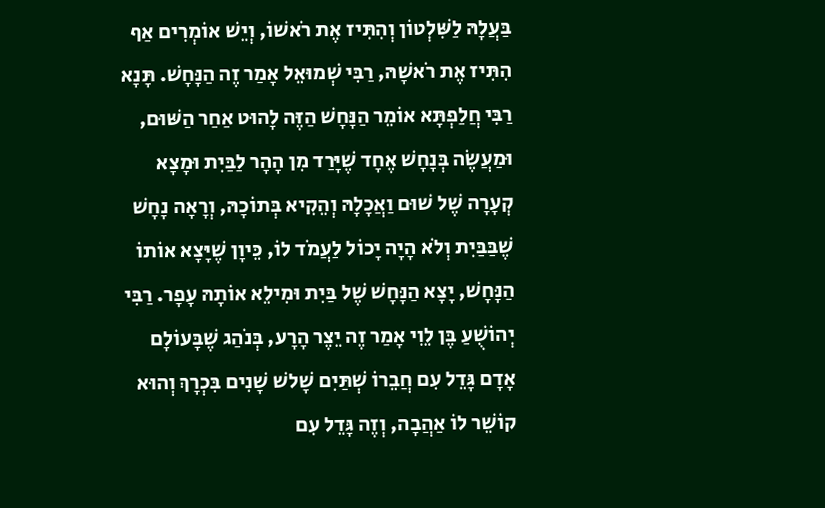בַּעֲלָהּ לַשִּׁלְטוֹן וְהִתִּיז אֶת רֹאשׁוֹ, וְיֵשׁ אוֹמְרִים אַף הִתִּיז אֶת רֹאשָׁהּ, רַבִּי שְׁמוּאֵל אָמַר זֶה הַנָּחָשׁ. תָּנָא רַבִּי חֲלַפְתָּא אוֹמֵר הַנָּחָשׁ הַזֶּה לָהוּט אַחַר הַשּׁוּם, וּמַעֲשֶׂה בְּנָחָשׁ אֶחָד שֶׁיָּרַד מִן הָהָר לַבַּיִת וּמָצָא קְעָרָה שֶׁל שׁוּם וַאֲכָלָהּ וְהֵקִיא בְּתוֹכָהּ, וְרָאָה נָחָשׁ שֶׁבַּבַּיִת וְלֹא הָיָה יָכוֹל לַעֲמֹד לוֹ, כֵּיוָן שֶׁיָּצָא אוֹתוֹ הַנָּחָשׁ, יָצָא הַנָּחָשׁ שֶׁל בַּיִת וּמִילֵא אוֹתָהּ עָפָר. רַבִּי יְהוֹשֻׁעַ בֶּן לֵוִי אָמַר זֶה יֵצֶר הָרָע, בְּנֹהַג שֶׁבָּעוֹלָם אָדָם גָּדֵל עִם חֲבֵרוֹ שְׁתַּיִם שָׁלשׁ שָׁנִים בִּכְרָךְ וְהוּא קוֹשֵׁר לוֹ אַהֲבָה, וְזֶה גָּדֵל עִם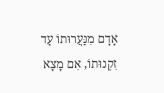אָדָם מִנַּעֲרוּתוֹ עַד זִקְנוּתוֹ, אִם מָצָא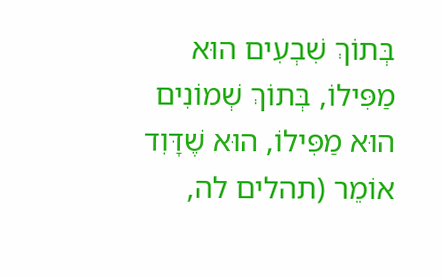בְּתוֹךְ שִׁבְעִים הוּא מַפִּילוֹ, בְּתוֹךְ שְׁמוֹנִים הוּא מַפִּילוֹ, הוּא שֶׁדָּוִד אוֹמֵר (תהלים לה,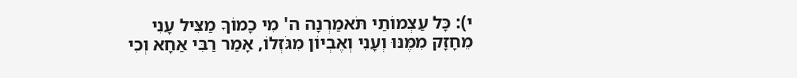י): כָּל עַצְמוֹתַי תֹּאמַרְנָה ה' מִי כָמוֹךָ מַצִּיל עָנִי מֵחָזָק מִמֶּנּוּ וְעָנִי וְאֶבְיוֹן מִגֹּזְלוֹ, אָמַר רַבִּי אַחָא וְכִי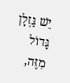יֵשׁ גַּזְלָן גָּדוֹל מִזֶּה,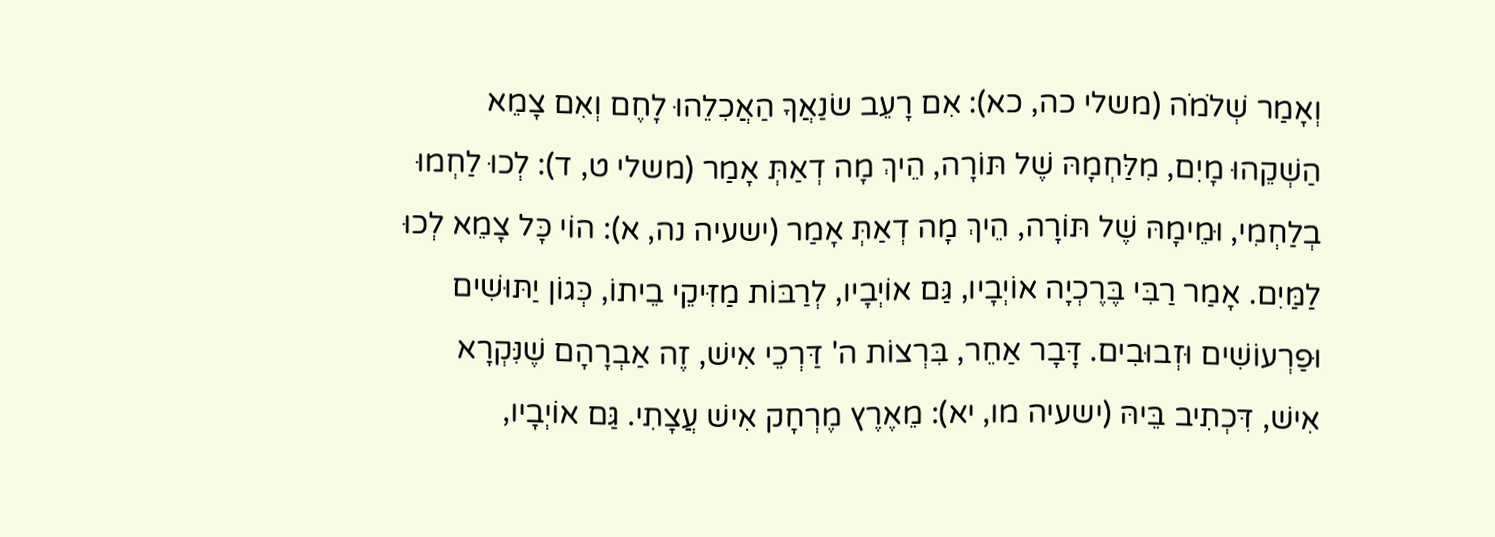וְאָמַר שְׁלֹמֹה (משלי כה, כא): אִם רָעֵב שׂנַאֲךָ הַאֲכִלֵהוּ לָחֶם וְאִם צָמֵא הַשְׁקֵהוּ מָיִם, מִלַּחְמָהּ שֶׁל תּוֹרָה, הֵיךְ מָה דְאַתְּ אָמַר (משלי ט, ד): לְכוּ לַחְמוּ בְלַחְמִי, וּמֵימָהּ שֶׁל תּוֹרָה, הֵיךְ מָה דְאַתְּ אָמַר (ישעיה נה, א): הוֹי כָּל צָמֵא לְכוּ לַמַּיִם. אָמַר רַבִּי בֶּרֶכְיָה אוֹיְבָיו, גַּם אוֹיְבָיו, לְרַבּוֹת מַזִּיקֵי בֵיתוֹ, כְּגוֹן יַתּוּשִׁים וּפַרְעוֹשִׁים וּזְבוּבִים. דָּבָר אַחֵר, בִּרְצוֹת ה' דַּרְכֵי אִישׁ, זֶה אַבְרָהָם שֶׁנִּקְרָא אִישׁ, דִּכְתִיב בֵּיהּ (ישעיה מו, יא): מֵאֶרֶץ מֶרְחָק אִישׁ עֲצָתִי. גַּם אוֹיְבָיו,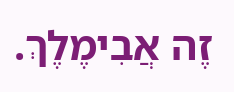זֶה אֲבִימֶלֶךְ.